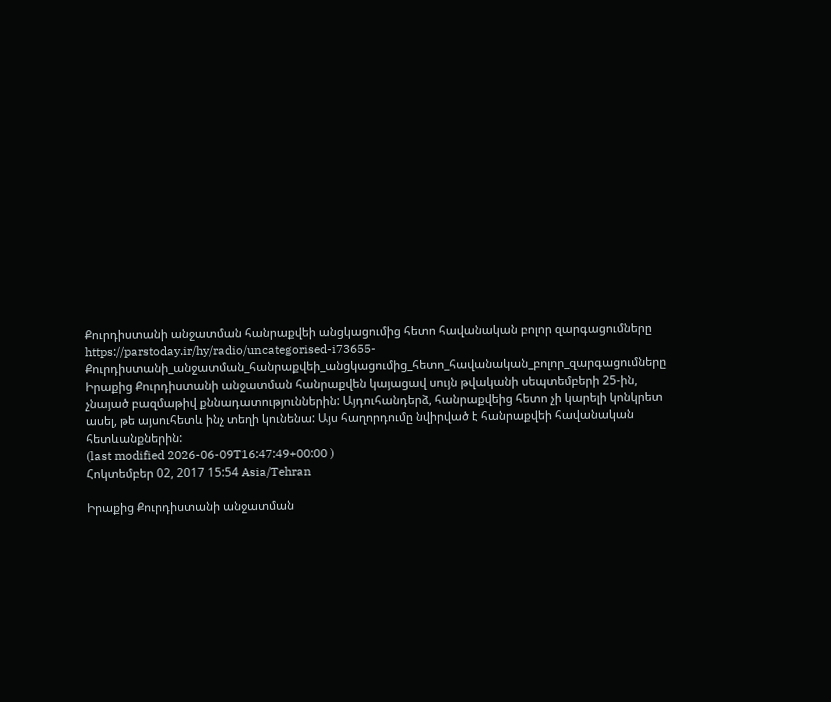Քուրդիստանի անջատման հանրաքվեի անցկացումից հետո հավանական բոլոր զարգացումները
https://parstoday.ir/hy/radio/uncategorised-i73655-Քուրդիստանի_անջատման_հանրաքվեի_անցկացումից_հետո_հավանական_բոլոր_զարգացումները
Իրաքից Քուրդիստանի անջատման հանրաքվեն կայացավ սույն թվականի սեպտեմբերի 25-ին, չնայած բազմաթիվ քննադատություններին: Այդուհանդերձ, հանրաքվեից հետո չի կարելի կոնկրետ ասել, թե այսուհետև ինչ տեղի կունենա: Այս հաղորդումը նվիրված է հանրաքվեի հավանական հետևանքներին:
(last modified 2026-06-09T16:47:49+00:00 )
Հոկտեմբեր 02, 2017 15:54 Asia/Tehran

Իրաքից Քուրդիստանի անջատման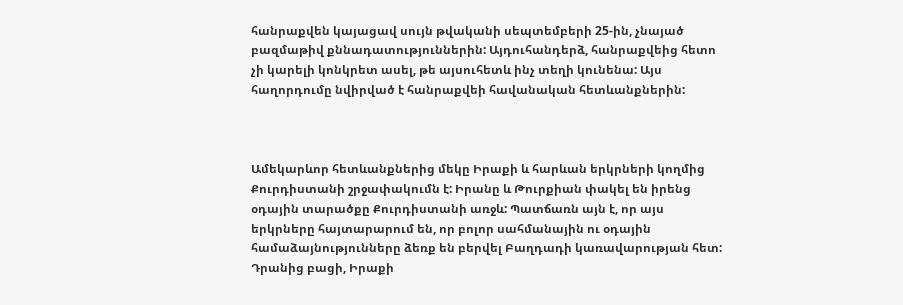հանրաքվեն կայացավ սույն թվականի սեպտեմբերի 25-ին, չնայած բազմաթիվ քննադատություններին: Այդուհանդերձ, հանրաքվեից հետո չի կարելի կոնկրետ ասել, թե այսուհետև ինչ տեղի կունենա: Այս հաղորդումը նվիրված է հանրաքվեի հավանական հետևանքներին:



Ամեկարևոր հետևանքներից մեկը Իրաքի և հարևան երկրների կողմից Քուրդիստանի շրջափակումն է: Իրանը և Թուրքիան փակել են իրենց օդային տարածքը Քուրդիստանի առջև: Պատճառն այն է, որ այս երկրները հայտարարում են, որ բոլոր սահմանային ու օդային համաձայնությունները ձեռք են բերվել Բաղդադի կառավարության հետ: Դրանից բացի, Իրաքի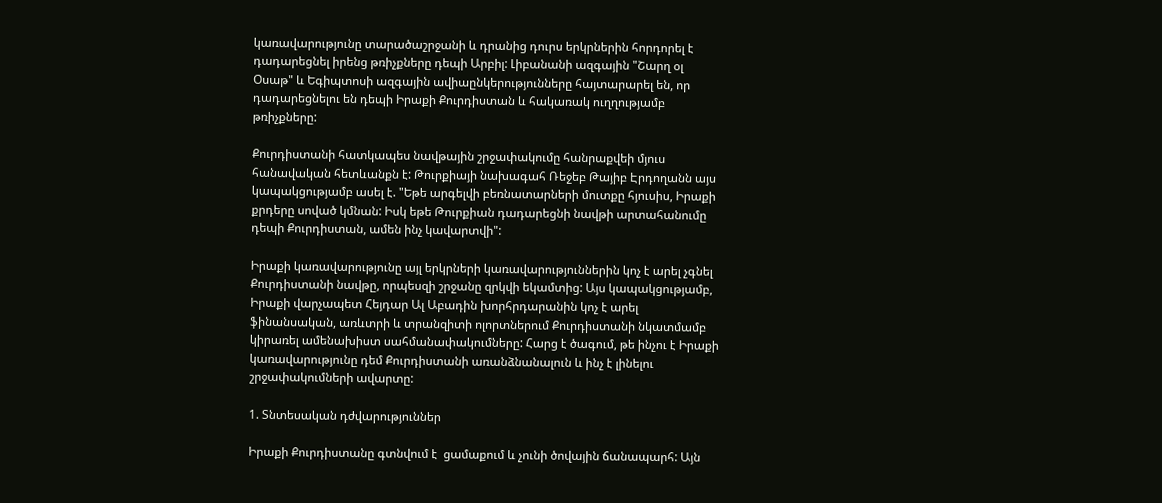կառավարությունը տարածաշրջանի և դրանից դուրս երկրներին հորդորել է դադարեցնել իրենց թռիչքները դեպի Արբիլ: Լիբանանի ազգային "Շարղ օլ Օսաթ" և Եգիպտոսի ազգային ավիաընկերությունները հայտարարել են, որ դադարեցնելու են դեպի Իրաքի Քուրդիստան և հակառակ ուղղությամբ թռիչքները:

Քուրդիստանի հատկապես նավթային շրջափակումը հանրաքվեի մյուս հանավական հետևանքն է: Թուրքիայի նախագահ Ռեջեբ Թայիբ Էրդողանն այս կապակցությամբ ասել է. "Եթե արգելվի բեռնատարների մուտքը հյուսիս, Իրաքի քրդերը սոված կմնան: Իսկ եթե Թուրքիան դադարեցնի նավթի արտահանումը դեպի Քուրդիստան, ամեն ինչ կավարտվի":

Իրաքի կառավարությունը այլ երկրների կառավարություններին կոչ է արել չգնել Քուրդիստանի նավթը, որպեսզի շրջանը զրկվի եկամտից: Այս կապակցությամբ, Իրաքի վարչապետ Հեյդար Ալ Աբադին խորհրդարանին կոչ է արել ֆինանսական, առևտրի և տրանզիտի ոլորտներում Քուրդիստանի նկատմամբ կիրառել ամենախիստ սահմանափակումները: Հարց է ծագում, թե ինչու է Իրաքի կառավարությունը դեմ Քուրդիստանի առանձնանալուն և ինչ է լինելու շրջափակումների ավարտը:

1. Տնտեսական դժվարություններ

Իրաքի Քուրդիստանը գտնվում է  ցամաքում և չունի ծովային ճանապարհ: Այն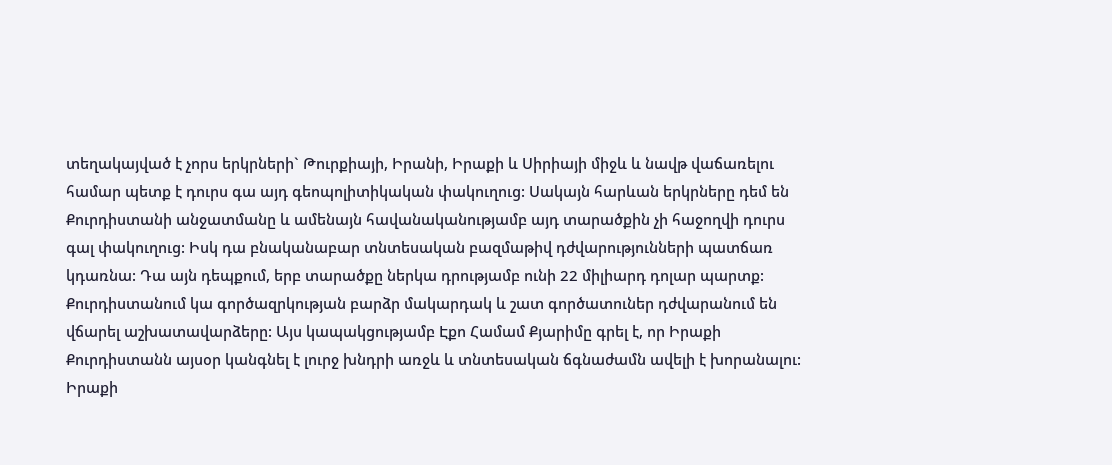տեղակայված է չորս երկրների` Թուրքիայի, Իրանի, Իրաքի և Սիրիայի միջև և նավթ վաճառելու համար պետք է դուրս գա այդ գեոպոլիտիկական փակուղուց: Սակայն հարևան երկրները դեմ են Քուրդիստանի անջատմանը և ամենայն հավանականությամբ այդ տարածքին չի հաջողվի դուրս գալ փակուղուց: Իսկ դա բնականաբար տնտեսական բազմաթիվ դժվարությունների պատճառ կդառնա: Դա այն դեպքում, երբ տարածքը ներկա դրությամբ ունի 22 միլիարդ դոլար պարտք: Քուրդիստանում կա գործազրկության բարձր մակարդակ և շատ գործատուներ դժվարանում են վճարել աշխատավարձերը: Այս կապակցությամբ Էքո Համամ Քյարիմը գրել է, որ Իրաքի Քուրդիստանն այսօր կանգնել է լուրջ խնդրի առջև և տնտեսական ճգնաժամն ավելի է խորանալու: Իրաքի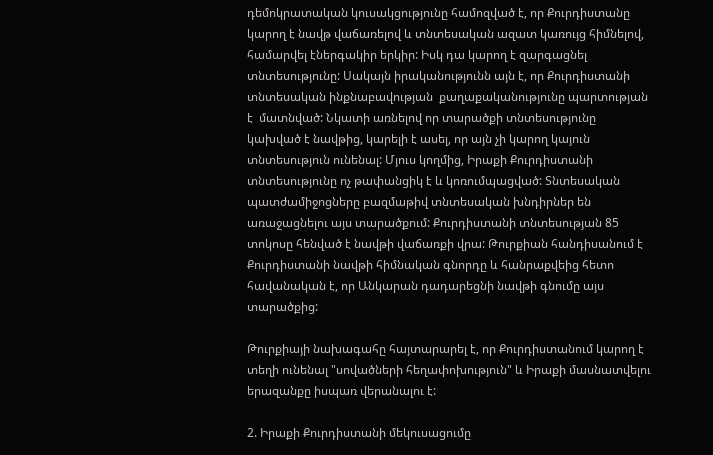դեմոկրատական կուսակցությունը համոզված է, որ Քուրդիստանը կարող է նավթ վաճառելով և տնտեսական ազատ կառույց հիմնելով, համարվել էներգակիր երկիր: Իսկ դա կարող է զարգացնել տնտեսությունը: Սակայն իրականությունն այն է, որ Քուրդիստանի տնտեսական ինքնաբավության  քաղաքականությունը պարտության է  մատնված: Նկատի առնելով որ տարածքի տնտեսությունը կախված է նավթից, կարելի է ասել, որ այն չի կարող կայուն տնտեսություն ունենալ: Մյուս կողմից, Իրաքի Քուրդիստանի տնտեսությունը ոչ թափանցիկ է և կոռումպացված: Տնտեսական պատժամիջոցները բազմաթիվ տնտեսական խնդիրներ են առաջացնելու այս տարածքում: Քուրդիստանի տնտեսության 85 տոկոսը հենված է նավթի վաճառքի վրա: Թուրքիան հանդիսանում է Քուրդիստանի նավթի հիմնական գնորդը և հանրաքվեից հետո հավանական է, որ Անկարան դադարեցնի նավթի գնումը այս տարածքից:

Թուրքիայի նախագահը հայտարարել է, որ Քուրդիստանում կարող է տեղի ունենալ "սովածների հեղափոխություն" և Իրաքի մասնատվելու երազանքը իսպառ վերանալու է:

2. Իրաքի Քուրդիստանի մեկուսացումը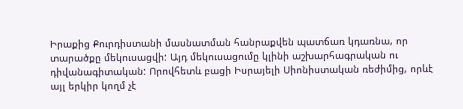Իրաքից Քուրդիստանի մասնատման հանրաքվեն պատճառ կդառնա, որ տարածքը մեկուսացվի: Այդ մեկուսացումը կլինի աշխարհագրական ու դիվանագիտական: Որովհետև բացի Իսրայելի Սիոնիստական ռեժիմից, որևէ այլ երկիր կողմ չէ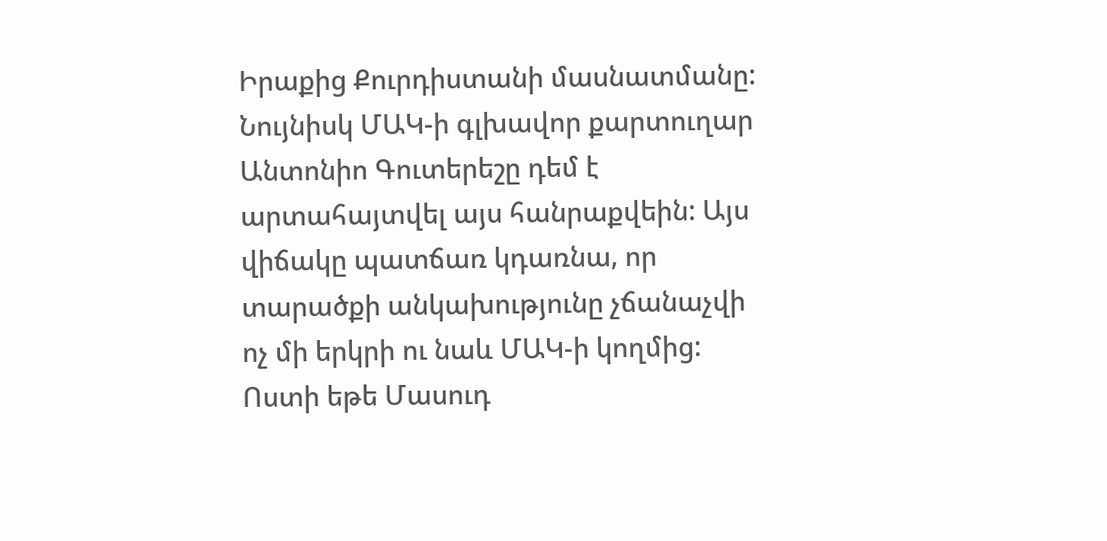Իրաքից Քուրդիստանի մասնատմանը: Նույնիսկ ՄԱԿ-ի գլխավոր քարտուղար Անտոնիո Գուտերեշը դեմ է արտահայտվել այս հանրաքվեին: Այս վիճակը պատճառ կդառնա, որ տարածքի անկախությունը չճանաչվի ոչ մի երկրի ու նաև ՄԱԿ-ի կողմից: Ոստի եթե Մասուդ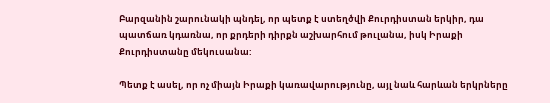Բարզանին շարունակի պնդել, որ պետք է ստեղծվի Քուրդիստան երկիր, դա պատճառ կդառնա, որ քրդերի դիրքն աշխարհում թուլանա, իսկ Իրաքի Քուրդիստանը մեկուսանա:

Պետք է ասել, որ ոչ միայն Իրաքի կառավարությունը, այլ նաև հարևան երկրները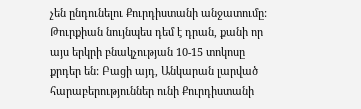չեն ընդունելու Քուրդիստանի անջատումը: Թուրքիան նույնպես դեմ է դրան, քանի որ այս երկրի բնակչության 10-15 տոկոսը քրդեր են: Բացի այդ, Անկարան լարված հարաբերություններ ունի Քուրդիստանի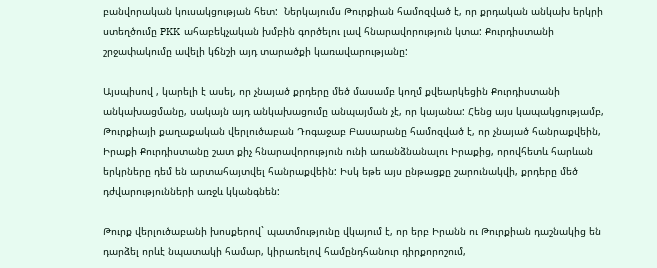բանվորական կուսակցության հետ:  Ներկայումս Թուրքիան համոզված է, որ քրդական անկախ երկրի ստեղծումը PKK  ահաբեկչական խմբին գործելու լավ հնարավորություն կտա: Քուրդիստանի շրջափակումը ավելի կճնշի այդ տարածքի կառավարությանը:

Այսպիսով , կարելի է ասել, որ չնայած քրդերը մեծ մասամբ կողմ քվեարկեցին Քուրդիստանի անկախացմանը, սակայն այդ անկախացումը անպայման չէ, որ կայանա: Հենց այս կապակցությամբ, Թուրքիայի քաղաքական վերլուծաբան Դոգաջաբ Բասարանը համոզված է, որ չնայած հանրաքվեին, Իրաքի Քուրդիստանը շատ քիչ հնարավորություն ունի առանձնանալու Իրաքից, որովհետև հարևան երկրները դեմ են արտահայտվել հանրաքվեին: Իսկ եթե այս ընթացքը շարունակվի, քրդերը մեծ դժվարությունների առջև կկանգնեն:

Թուրք վերլուծաբանի խոսքերով` պատմությունը վկայում է, որ երբ Իրանն ու Թուրքիան դաշնակից են դարձել որևէ նպատակի համար, կիրառելով համընդհանուր դիրքորոշում,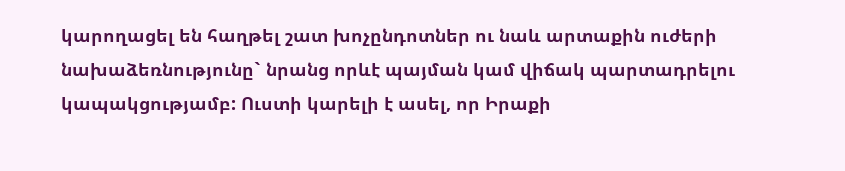կարողացել են հաղթել շատ խոչընդոտներ ու նաև արտաքին ուժերի նախաձեռնությունը` նրանց որևէ պայման կամ վիճակ պարտադրելու կապակցությամբ: Ուստի կարելի է ասել, որ Իրաքի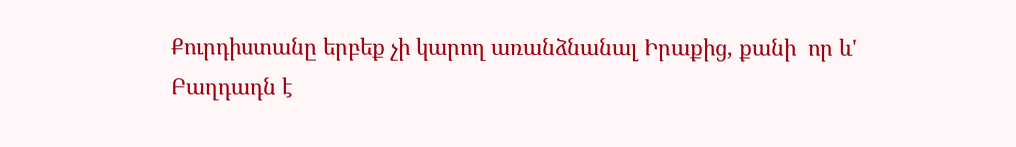Քուրդիստանը երբեք չի կարող առանձնանալ Իրաքից, քանի  որ և' Բաղդադն է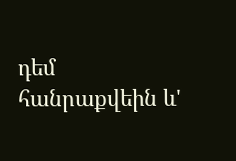դեմ հանրաքվեին և'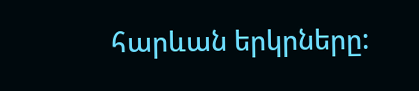հարևան երկրները: